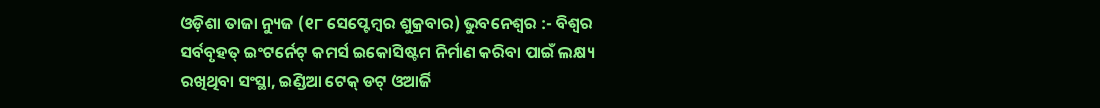ଓଡ଼ିଶା ତାଜା ନ୍ୟୁଜ (୧୮ ସେପ୍ଟେମ୍ବର ଶୁକ୍ରବାର) ଭୁବନେଶ୍ୱର :- ବିଶ୍ୱର ସର୍ବବୃହତ୍ ଇଂଟର୍ନେଟ୍ କମର୍ସ ଇକୋସିଷ୍ଟମ ନିର୍ମାଣ କରିବା ପାଇଁ ଲକ୍ଷ୍ୟ ରଖିଥିବା ସଂସ୍ଥା, ଇଣ୍ଡିଆ ଟେକ୍ ଡଟ୍ ଓଆର୍ଜି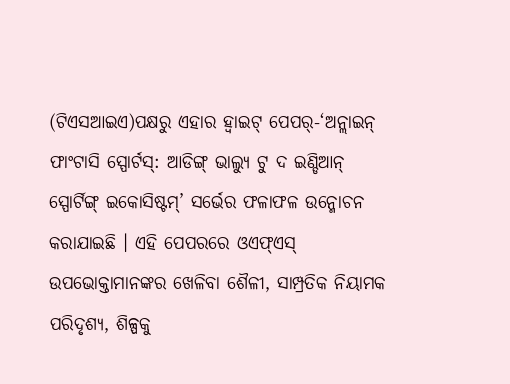(ଟିଏସଆଇଏ)ପକ୍ଷରୁ ଏହାର ହ୍ୱାଇଟ୍ ପେପର୍-‘ଅନ୍ଲାଇନ୍ ଫାଂଟାସି ସ୍ପୋର୍ଟସ୍: ଆଡିଙ୍ଗ୍ ଭାଲ୍ୟୁ ଟୁ ଦ ଇଣ୍ଡିଆନ୍ ସ୍ପୋର୍ଟିଙ୍ଗ୍ ଇକୋସିଷ୍ଟମ୍’ ସର୍ଭେର ଫଳାଫଳ ଉନ୍ମୋଚନ କରାଯାଇଛି । ଏହି ପେପରରେ ଓଏଫ୍ଏସ୍ ଉପଭୋକ୍ତାମାନଙ୍କର ଖେଳିବା ଶୈଳୀ, ସାମ୍ପ୍ରତିକ ନିୟାମକ ପରିଦୃଶ୍ୟ, ଶିଳ୍ପକୁ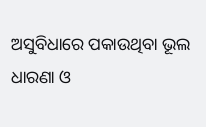ଅସୁବିଧାରେ ପକାଉଥିବା ଭୂଲ ଧାରଣା ଓ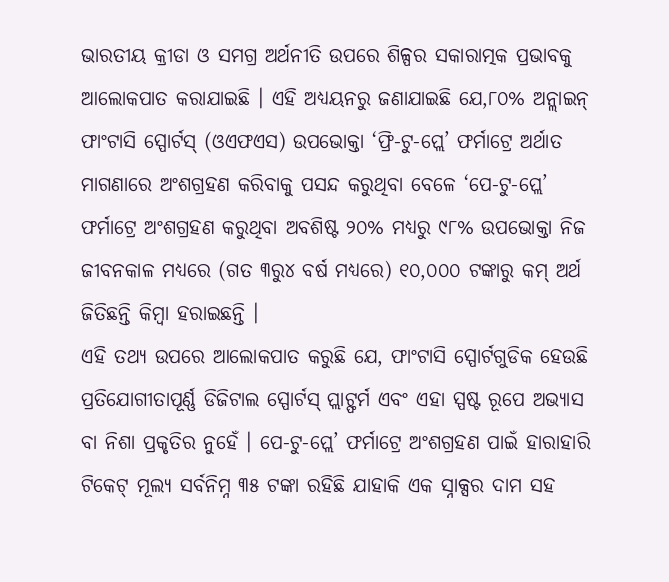ଭାରତୀୟ କ୍ରୀଡା ଓ ସମଗ୍ର ଅର୍ଥନୀତି ଉପରେ ଶିଳ୍ପର ସକାରାତ୍ମକ ପ୍ରଭାବକୁ ଆଲୋକପାତ କରାଯାଇଛି । ଏହି ଅଧ୍ୟୟନରୁ ଜଣାଯାଇଛି ଯେ,୮୦% ଅନ୍ଲାଇନ୍ ଫାଂଟାସି ସ୍ପୋର୍ଟସ୍ (ଓଏଫଏସ) ଉପଭୋକ୍ତା ‘ଫ୍ରି-ଟୁ-ପ୍ଲେ’ ଫର୍ମାଟ୍ରେ ଅର୍ଥାତ ମାଗଣାରେ ଅଂଶଗ୍ରହଣ କରିବାକୁ ପସନ୍ଦ କରୁଥିବା ବେଳେ ‘ପେ-ଟୁ-ପ୍ଲେ’ ଫର୍ମାଟ୍ରେ ଅଂଶଗ୍ରହଣ କରୁଥିବା ଅବଶିଷ୍ଟ ୨୦% ମଧ୍ୟରୁ ୯୮% ଉପଭୋକ୍ତା ନିଜ ଜୀବନକାଳ ମଧ୍ୟରେ (ଗତ ୩ରୁ୪ ବର୍ଷ ମଧ୍ୟରେ) ୧୦,୦୦୦ ଟଙ୍କାରୁ କମ୍ ଅର୍ଥ ଜିତିଛନ୍ତି କିମ୍ବା ହରାଇଛନ୍ତି ।
ଏହି ତଥ୍ୟ ଉପରେ ଆଲୋକପାତ କରୁଛି ଯେ, ଫାଂଟାସି ସ୍ପୋର୍ଟଗୁଡିକ ହେଉଛି ପ୍ରତିଯୋଗୀତାପୂର୍ଣ୍ଣ ଡିଜିଟାଲ ସ୍ପୋର୍ଟସ୍ ପ୍ଲାଟ୍ଫର୍ମ ଏବଂ ଏହା ସ୍ପଷ୍ଟ ରୂପେ ଅଭ୍ୟାସ ବା ନିଶା ପ୍ରକୃତିର ନୁହେଁ । ପେ-ଟୁ-ପ୍ଲେ’ ଫର୍ମାଟ୍ରେ ଅଂଶଗ୍ରହଣ ପାଇଁ ହାରାହାରି ଟିକେଟ୍ ମୂଲ୍ୟ ସର୍ବନିମ୍ନ ୩୫ ଟଙ୍କା ରହିଛି ଯାହାକି ଏକ ସ୍ନାକ୍ସର ଦାମ ସହ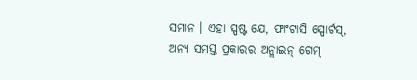ସମାନ । ଏହା ସ୍ପଷ୍ଟ ଯେ, ଫାଂଟାସି ସ୍ପୋର୍ଟସ୍, ଅନ୍ୟ ସମସ୍ତ ପ୍ରକାରର ଅନ୍ଲାଇନ୍ ଗେମ୍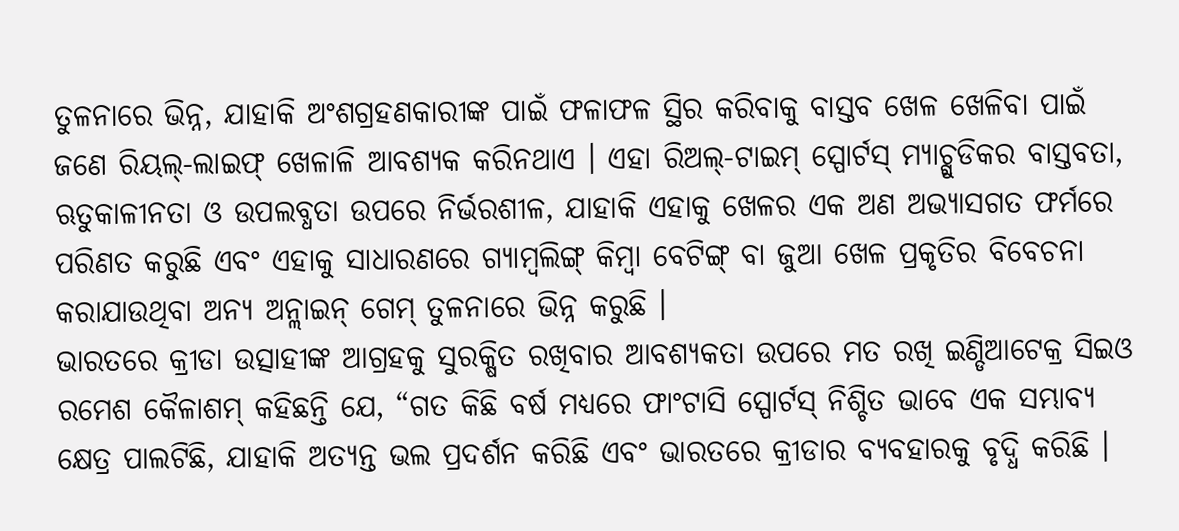ତୁଳନାରେ ଭିନ୍ନ, ଯାହାକି ଅଂଶଗ୍ରହଣକାରୀଙ୍କ ପାଇଁ ଫଳାଫଳ ସ୍ଥିର କରିବାକୁ ବାସ୍ତବ ଖେଳ ଖେଳିବା ପାଇଁ ଜଣେ ରିୟଲ୍-ଲାଇଫ୍ ଖେଳାଳି ଆବଶ୍ୟକ କରିନଥାଏ । ଏହା ରିଅଲ୍-ଟାଇମ୍ ସ୍ପୋର୍ଟସ୍ ମ୍ୟାଚ୍ଗୁଡିକର ବାସ୍ତବତା, ଋତୁକାଳୀନତା ଓ ଉପଲବ୍ଧତା ଉପରେ ନିର୍ଭରଶୀଳ, ଯାହାକି ଏହାକୁ ଖେଳର ଏକ ଅଣ ଅଭ୍ୟାସଗତ ଫର୍ମରେ ପରିଣତ କରୁଛି ଏବଂ ଏହାକୁ ସାଧାରଣରେ ଗ୍ୟାମ୍ବଲିଙ୍ଗ୍ କିମ୍ବା ବେଟିଙ୍ଗ୍ ବା ଜୁଆ ଖେଳ ପ୍ରକୃତିର ବିବେଚନା କରାଯାଉଥିବା ଅନ୍ୟ ଅନ୍ଲାଇନ୍ ଗେମ୍ ତୁଳନାରେ ଭିନ୍ନ କରୁଛି ।
ଭାରତରେ କ୍ରୀଡା ଉତ୍ସାହୀଙ୍କ ଆଗ୍ରହକୁ ସୁରକ୍ଷିତ ରଖିବାର ଆବଶ୍ୟକତା ଉପରେ ମତ ରଖି ଇଣ୍ଡିଆଟେକ୍ର ସିଇଓ ରମେଶ କୈଳାଶମ୍ କହିଛନ୍ତି ଯେ, “ଗତ କିଛି ବର୍ଷ ମଧ୍ୟରେ ଫାଂଟାସି ସ୍ପୋର୍ଟସ୍ ନିଶ୍ଚିତ ଭାବେ ଏକ ସମ୍ଭାବ୍ୟ କ୍ଷେତ୍ର ପାଲଟିଛି, ଯାହାକି ଅତ୍ୟନ୍ତ ଭଲ ପ୍ରଦର୍ଶନ କରିଛି ଏବଂ ଭାରତରେ କ୍ରୀଡାର ବ୍ୟବହାରକୁ ବୃଦ୍ଧି କରିଛି ।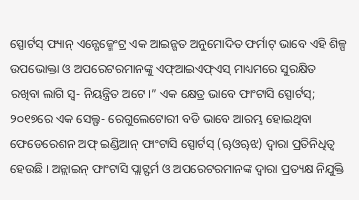ସ୍ପୋର୍ଟସ୍ ଫ୍ୟାନ୍ ଏନ୍ଗେଜ୍ମେଂଟ୍ର ଏକ ଆଇନ୍ଗତ ଅନୁମୋଦିତ ଫର୍ମାଟ୍ ଭାବେ ଏହି ଶିଳ୍ପ ଉପଭୋକ୍ତା ଓ ଅପରେଟରମାନଙ୍କୁ ଏଫ୍ଆଇଏଫ୍ଏସ୍ ମାଧ୍ୟମରେ ସୁରକ୍ଷିତ ରଖିବା ଲାଗି ସ୍ୱ- ନିୟନ୍ତ୍ରିତ ଅଟେ ।” ଏକ କ୍ଷେତ୍ର ଭାବେ ଫାଂଟାସି ସ୍ପୋର୍ଟସ୍; ୨୦୧୭ରେ ଏକ ସେଲ୍ଫ- ରେଗୁଲେଟୋରୀ ବଡି ଭାବେ ଆରମ୍ଭ ହୋଇଥିବା ଫେଡେରେଶନ ଅଫ୍ ଇଣ୍ଡିଆନ୍ ଫାଂଟାସି ସ୍ପୋର୍ଟସ୍ (ୠଓୠଝ) ଦ୍ୱାରା ପ୍ରତିନିଧିତ୍ୱ ହେଉଛି । ଅନ୍ଲାଇନ୍ ଫାଂଟାସି ପ୍ଲାଟ୍ଫର୍ମ ଓ ଅପରେଟରମାନଙ୍କ ଦ୍ୱାରା ପ୍ରତ୍ୟକ୍ଷ ନିଯୁକ୍ତି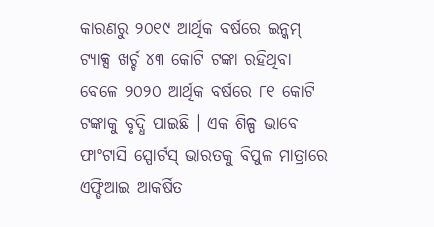କାରଣରୁ ୨୦୧୯ ଆର୍ଥିକ ବର୍ଷରେ ଇନ୍କମ୍ ଟ୍ୟାକ୍ସ ଖର୍ଚ୍ଚ ୪୩ କୋଟି ଟଙ୍କା ରହିଥିବା ବେଳେ ୨୦୨୦ ଆର୍ଥିକ ବର୍ଷରେ ୮୧ କୋଟି ଟଙ୍କାକୁ ବୃଦ୍ଧି ପାଇଛି । ଏକ ଶିଳ୍ପ ଭାବେ ଫାଂଟାସି ସ୍ପୋର୍ଟସ୍ ଭାରତକୁ ବିପୁଳ ମାତ୍ରାରେ ଏଫ୍ଡିଆଇ ଆକର୍ଷିତ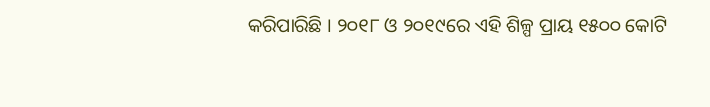କରିପାରିଛି । ୨୦୧୮ ଓ ୨୦୧୯ରେ ଏହି ଶିଳ୍ପ ପ୍ରାୟ ୧୫୦୦ କୋଟି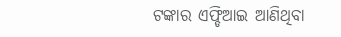ଟଙ୍କାର ଏଫ୍ଡିଆଇ ଆଣିଥିବା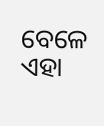ବେଳେ ଏହା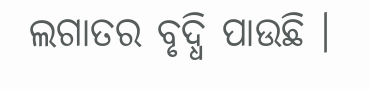ଲଗାତର ବୃଦ୍ଧି ପାଉଛି ।